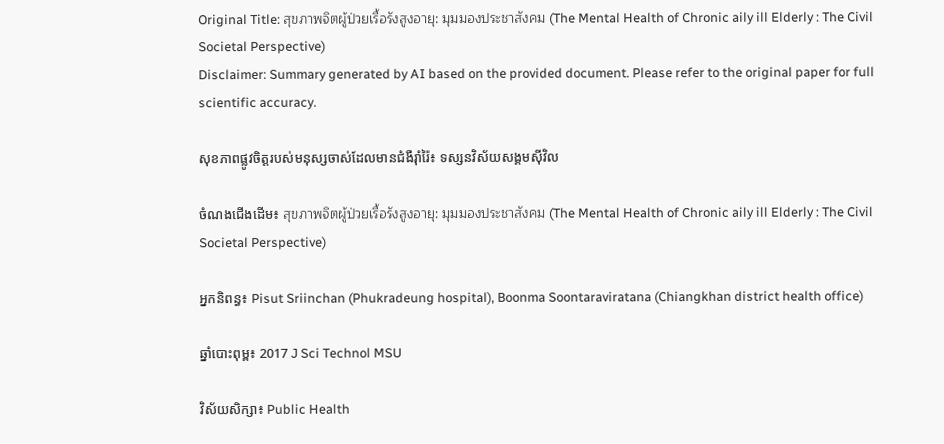Original Title: สุขภาพจิตผู้ป่วยเรื้อรังสูงอายุ: มุมมองประชาสังคม (The Mental Health of Chronic aily ill Elderly : The Civil Societal Perspective)
Disclaimer: Summary generated by AI based on the provided document. Please refer to the original paper for full scientific accuracy.

សុខភាពផ្លូវចិត្តរបស់មនុស្សចាស់ដែលមានជំងឺរ៉ាំរ៉ៃ៖ ទស្សនវិស័យសង្គមស៊ីវិល

ចំណងជើងដើម៖ สุขภาพจิตผู้ป่วยเรื้อรังสูงอายุ: มุมมองประชาสังคม (The Mental Health of Chronic aily ill Elderly : The Civil Societal Perspective)

អ្នកនិពន្ធ៖ Pisut Sriinchan (Phukradeung hospital), Boonma Soontaraviratana (Chiangkhan district health office)

ឆ្នាំបោះពុម្ព៖ 2017 J Sci Technol MSU

វិស័យសិក្សា៖ Public Health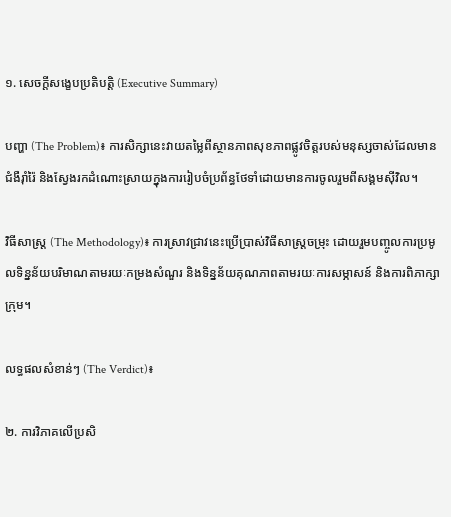១. សេចក្តីសង្ខេបប្រតិបត្តិ (Executive Summary)

បញ្ហា (The Problem)៖ ការសិក្សានេះវាយតម្លៃពីស្ថានភាពសុខភាពផ្លូវចិត្តរបស់មនុស្សចាស់ដែលមានជំងឺរ៉ាំរ៉ៃ និងស្វែងរកដំណោះស្រាយក្នុងការរៀបចំប្រព័ន្ធថែទាំដោយមានការចូលរួមពីសង្គមស៊ីវិល។

វិធីសាស្ត្រ (The Methodology)៖ ការស្រាវជ្រាវនេះប្រើប្រាស់វិធីសាស្ត្រចម្រុះ ដោយរួមបញ្ចូលការប្រមូលទិន្នន័យបរិមាណតាមរយៈកម្រងសំណួរ និងទិន្នន័យគុណភាពតាមរយៈការសម្ភាសន៍ និងការពិភាក្សាក្រុម។

លទ្ធផលសំខាន់ៗ (The Verdict)៖

២. ការវិភាគលើប្រសិ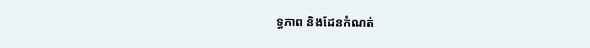ទ្ធភាព និងដែនកំណត់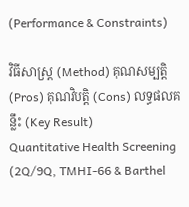(Performance & Constraints)

វិធីសាស្ត្រ (Method) គុណសម្បត្តិ (Pros) គុណវិបត្តិ (Cons) លទ្ធផលគន្លឹះ (Key Result)
Quantitative Health Screening (2Q/9Q, TMHI-66 & Barthel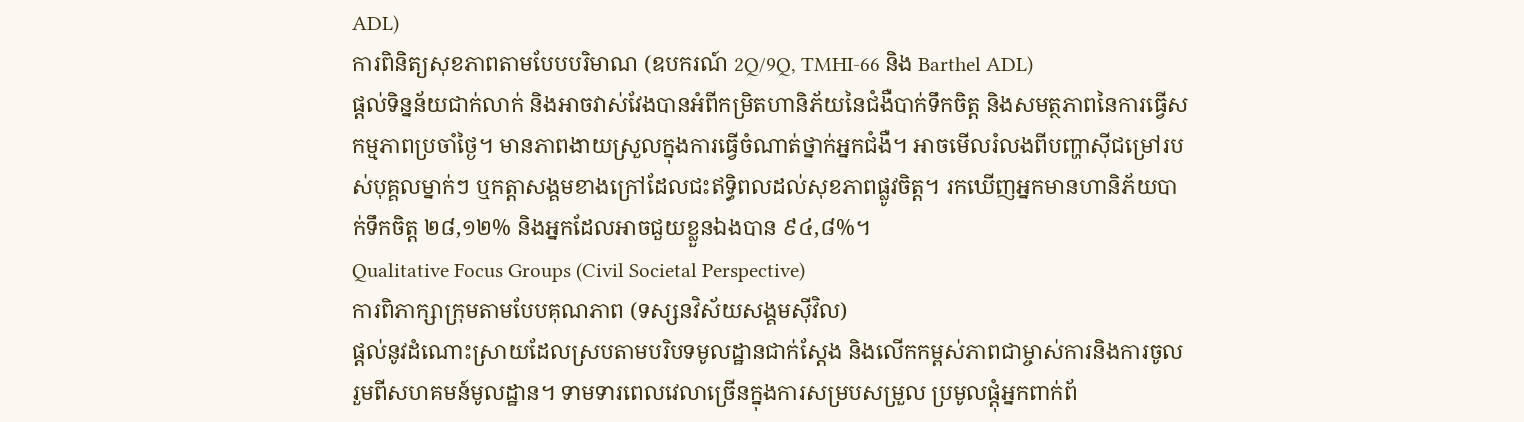ADL)
ការពិនិត្យសុខភាពតាមបែបបរិមាណ (ឧបករណ៍ 2Q/9Q, TMHI-66 និង Barthel ADL)
ផ្តល់ទិន្នន័យជាក់លាក់ និងអាចវាស់វែងបានអំពីកម្រិតហានិភ័យនៃជំងឺបាក់ទឹកចិត្ត និងសមត្ថភាពនៃការធ្វើសកម្មភាពប្រចាំថ្ងៃ។ មានភាពងាយស្រួលក្នុងការធ្វើចំណាត់ថ្នាក់អ្នកជំងឺ។ អាចមើលរំលងពីបញ្ហាស៊ីជម្រៅរបស់បុគ្គលម្នាក់ៗ ឬកត្តាសង្គមខាងក្រៅដែលជះឥទ្ធិពលដល់សុខភាពផ្លូវចិត្ត។ រកឃើញអ្នកមានហានិភ័យបាក់ទឹកចិត្ត ២៨,១២% និងអ្នកដែលអាចជួយខ្លួនឯងបាន ៩៤,៨%។
Qualitative Focus Groups (Civil Societal Perspective)
ការពិភាក្សាក្រុមតាមបែបគុណភាព (ទស្សនវិស័យសង្គមស៊ីវិល)
ផ្តល់នូវដំណោះស្រាយដែលស្របតាមបរិបទមូលដ្ឋានជាក់ស្តែង និងលើកកម្ពស់ភាពជាម្ចាស់ការនិងការចូលរួមពីសហគមន៍មូលដ្ឋាន។ ទាមទារពេលវេលាច្រើនក្នុងការសម្របសម្រួល ប្រមូលផ្តុំអ្នកពាក់ព័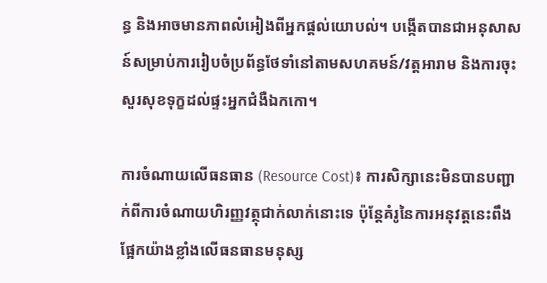ន្ធ និងអាចមានភាពលំអៀងពីអ្នកផ្តល់យោបល់។ បង្កើតបានជាអនុសាសន៍សម្រាប់ការរៀបចំប្រព័ន្ធថែទាំនៅតាមសហគមន៍/វត្តអារាម និងការចុះសួរសុខទុក្ខដល់ផ្ទះអ្នកជំងឺឯកកោ។

ការចំណាយលើធនធាន (Resource Cost)៖ ការសិក្សានេះមិនបានបញ្ជាក់ពីការចំណាយហិរញ្ញវត្ថុជាក់លាក់នោះទេ ប៉ុន្តែគំរូនៃការអនុវត្តនេះពឹងផ្អែកយ៉ាងខ្លាំងលើធនធានមនុស្ស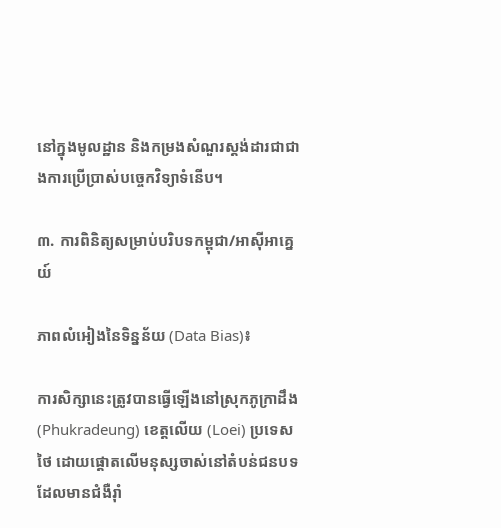នៅក្នុងមូលដ្ឋាន និងកម្រងសំណួរស្តង់ដារជាជាងការប្រើប្រាស់បច្ចេកវិទ្យាទំនើប។

៣. ការពិនិត្យសម្រាប់បរិបទកម្ពុជា/អាស៊ីអាគ្នេយ៍

ភាពលំអៀងនៃទិន្នន័យ (Data Bias)៖

ការសិក្សានេះត្រូវបានធ្វើឡើងនៅស្រុកភូក្រាដឹង (Phukradeung) ខេត្តលើយ (Loei) ប្រទេសថៃ ដោយផ្តោតលើមនុស្សចាស់នៅតំបន់ជនបទដែលមានជំងឺរ៉ាំ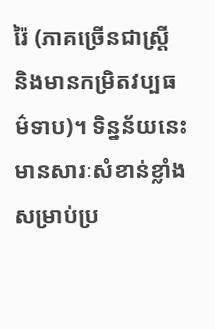រ៉ៃ (ភាគច្រើនជាស្ត្រី និងមានកម្រិតវប្បធម៌ទាប)។ ទិន្នន័យនេះមានសារៈសំខាន់ខ្លាំងសម្រាប់ប្រ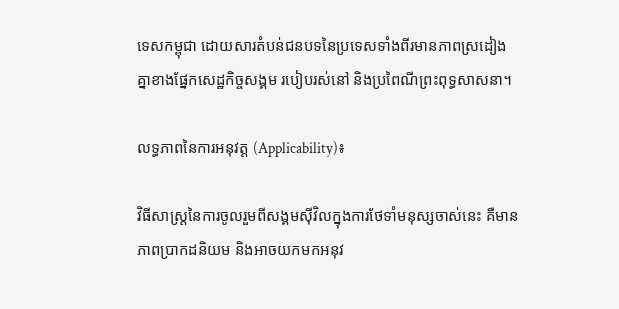ទេសកម្ពុជា ដោយសារតំបន់ជនបទនៃប្រទេសទាំងពីរមានភាពស្រដៀងគ្នាខាងផ្នែកសេដ្ឋកិច្ចសង្គម របៀបរស់នៅ និងប្រពៃណីព្រះពុទ្ធសាសនា។

លទ្ធភាពនៃការអនុវត្ត (Applicability)៖

វិធីសាស្ត្រនៃការចូលរួមពីសង្គមស៊ីវិលក្នុងការថែទាំមនុស្សចាស់នេះ គឺមានភាពប្រាកដនិយម និងអាចយកមកអនុវ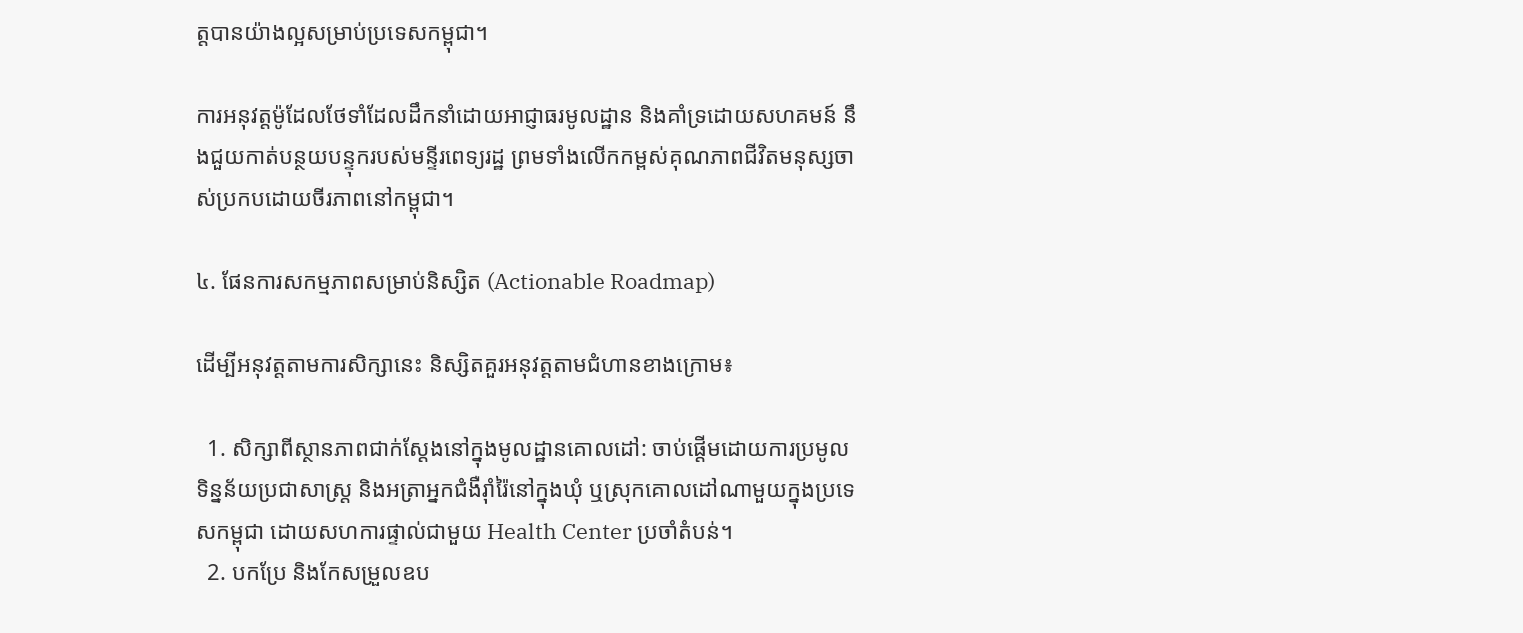ត្តបានយ៉ាងល្អសម្រាប់ប្រទេសកម្ពុជា។

ការអនុវត្តម៉ូដែលថែទាំដែលដឹកនាំដោយអាជ្ញាធរមូលដ្ឋាន និងគាំទ្រដោយសហគមន៍ នឹងជួយកាត់បន្ថយបន្ទុករបស់មន្ទីរពេទ្យរដ្ឋ ព្រមទាំងលើកកម្ពស់គុណភាពជីវិតមនុស្សចាស់ប្រកបដោយចីរភាពនៅកម្ពុជា។

៤. ផែនការសកម្មភាពសម្រាប់និស្សិត (Actionable Roadmap)

ដើម្បីអនុវត្តតាមការសិក្សានេះ និស្សិតគួរអនុវត្តតាមជំហានខាងក្រោម៖

  1. សិក្សាពីស្ថានភាពជាក់ស្តែងនៅក្នុងមូលដ្ឋានគោលដៅ: ចាប់ផ្តើមដោយការប្រមូលទិន្នន័យប្រជាសាស្ត្រ និងអត្រាអ្នកជំងឺរ៉ាំរ៉ៃនៅក្នុងឃុំ ឬស្រុកគោលដៅណាមួយក្នុងប្រទេសកម្ពុជា ដោយសហការផ្ទាល់ជាមួយ Health Center ប្រចាំតំបន់។
  2. បកប្រែ និងកែសម្រួលឧប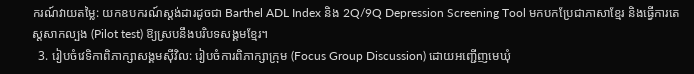ករណ៍វាយតម្លៃ: យកឧបករណ៍ស្តង់ដារដូចជា Barthel ADL Index និង 2Q/9Q Depression Screening Tool មកបកប្រែជាភាសាខ្មែរ និងធ្វើការតេស្តសាកល្បង (Pilot test) ឱ្យស្របនឹងបរិបទសង្គមខ្មែរ។
  3. រៀបចំវេទិកាពិភាក្សាសង្គមស៊ីវិល: រៀបចំការពិភាក្សាក្រុម (Focus Group Discussion) ដោយអញ្ជើញមេឃុំ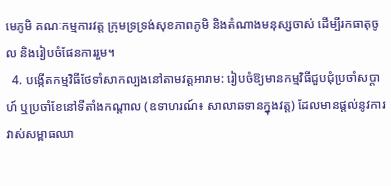មេភូមិ គណៈកម្មការវត្ត ក្រុមទ្រទ្រង់សុខភាពភូមិ និងតំណាងមនុស្សចាស់ ដើម្បីរកធាតុចូល និងរៀបចំផែនការរួម។
  4. បង្កើតកម្មវិធីថែទាំសាកល្បងនៅតាមវត្តអារាម: រៀបចំឱ្យមានកម្មវិធីជួបជុំប្រចាំសប្តាហ៍ ឬប្រចាំខែនៅទីតាំងកណ្តាល (ឧទាហរណ៍៖ សាលាឆទានក្នុងវត្ត) ដែលមានផ្តល់នូវការវាស់សម្ពាធឈា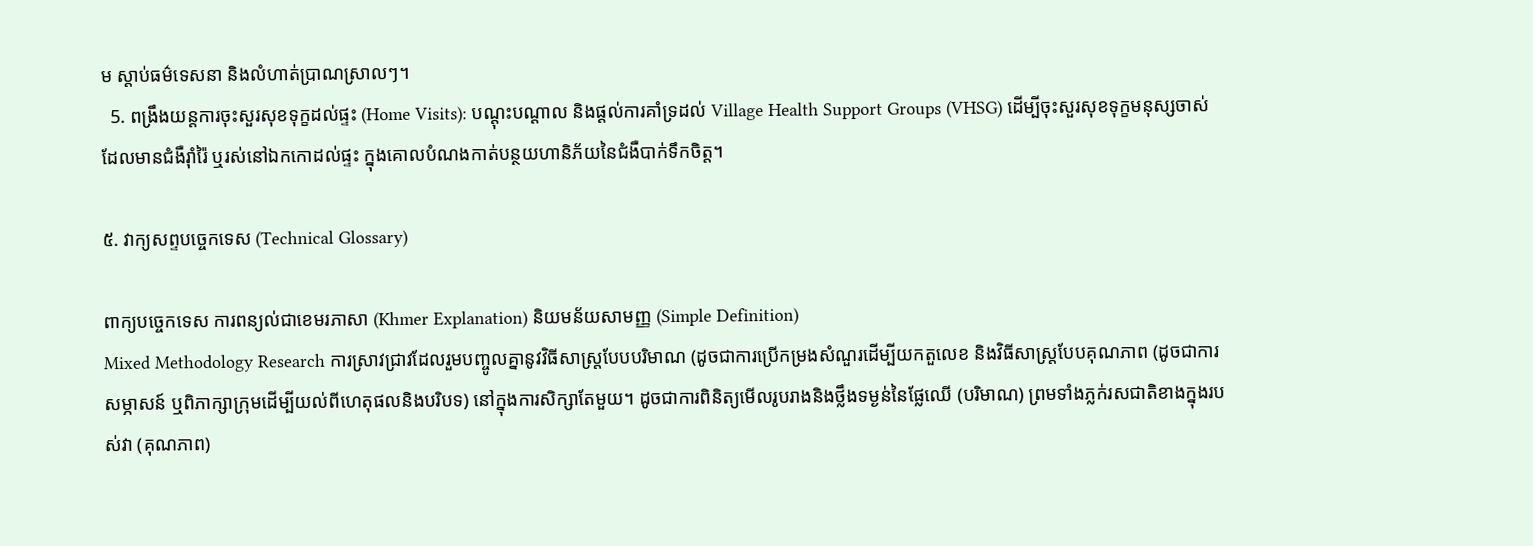ម ស្តាប់ធម៌ទេសនា និងលំហាត់ប្រាណស្រាលៗ។
  5. ពង្រឹងយន្តការចុះសួរសុខទុក្ខដល់ផ្ទះ (Home Visits): បណ្តុះបណ្តាល និងផ្តល់ការគាំទ្រដល់ Village Health Support Groups (VHSG) ដើម្បីចុះសួរសុខទុក្ខមនុស្សចាស់ដែលមានជំងឺរ៉ាំរ៉ៃ ឬរស់នៅឯកកោដល់ផ្ទះ ក្នុងគោលបំណងកាត់បន្ថយហានិភ័យនៃជំងឺបាក់ទឹកចិត្ត។

៥. វាក្យសព្ទបច្ចេកទេស (Technical Glossary)

ពាក្យបច្ចេកទេស ការពន្យល់ជាខេមរភាសា (Khmer Explanation) និយមន័យសាមញ្ញ (Simple Definition)
Mixed Methodology Research ការស្រាវជ្រាវដែលរួមបញ្ចូលគ្នានូវវិធីសាស្ត្របែបបរិមាណ (ដូចជាការប្រើកម្រងសំណួរដើម្បីយកតួលេខ និងវិធីសាស្ត្របែបគុណភាព (ដូចជាការសម្ភាសន៍ ឬពិភាក្សាក្រុមដើម្បីយល់ពីហេតុផលនិងបរិបទ) នៅក្នុងការសិក្សាតែមួយ។ ដូចជាការពិនិត្យមើលរូបរាងនិងថ្លឹងទម្ងន់នៃផ្លែឈើ (បរិមាណ) ព្រមទាំងភ្លក់រសជាតិខាងក្នុងរបស់វា (គុណភាព)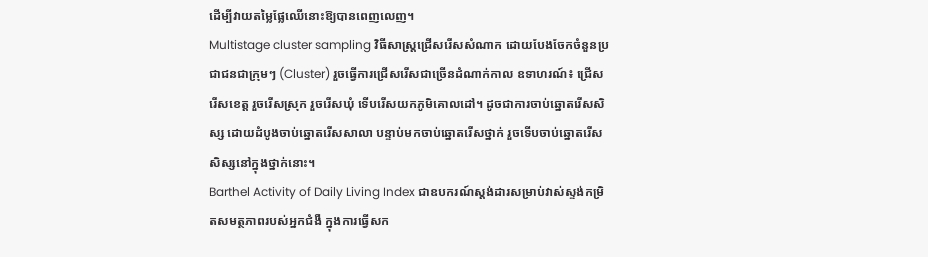ដើម្បីវាយតម្លៃផ្លែឈើនោះឱ្យបានពេញលេញ។
Multistage cluster sampling វិធីសាស្ត្រជ្រើសរើសសំណាក ដោយបែងចែកចំនួនប្រជាជនជាក្រុមៗ (Cluster) រួចធ្វើការជ្រើសរើសជាច្រើនដំណាក់កាល ឧទាហរណ៍៖ ជ្រើសរើសខេត្ត រួចរើសស្រុក រួចរើសឃុំ ទើបរើសយកភូមិគោលដៅ។ ដូចជាការចាប់ឆ្នោតរើសសិស្ស ដោយដំបូងចាប់ឆ្នោតរើសសាលា បន្ទាប់មកចាប់ឆ្នោតរើសថ្នាក់ រួចទើបចាប់ឆ្នោតរើសសិស្សនៅក្នុងថ្នាក់នោះ។
Barthel Activity of Daily Living Index ជាឧបករណ៍ស្តង់ដារសម្រាប់វាស់ស្ទង់កម្រិតសមត្ថភាពរបស់អ្នកជំងឺ ក្នុងការធ្វើសក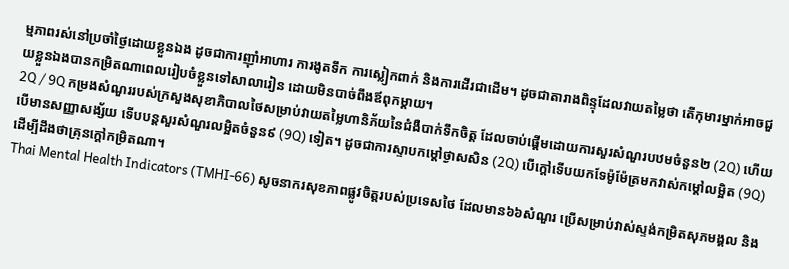ម្មភាពរស់នៅប្រចាំថ្ងៃដោយខ្លួនឯង ដូចជាការញ៉ាំអាហារ ការងូតទឹក ការស្លៀកពាក់ និងការដើរជាដើម។ ដូចជាតារាងពិន្ទុដែលវាយតម្លៃថា តើកុមារម្នាក់អាចជួយខ្លួនឯងបានកម្រិតណាពេលរៀបចំខ្លួនទៅសាលារៀន ដោយមិនបាច់ពឹងឪពុកម្តាយ។
2Q / 9Q កម្រងសំណួររបស់ក្រសួងសុខាភិបាលថៃសម្រាប់វាយតម្លៃហានិភ័យនៃជំងឺបាក់ទឹកចិត្ត ដែលចាប់ផ្តើមដោយការសួរសំណួរបឋមចំនួន២ (2Q) ហើយបើមានសញ្ញាសង្ស័យ ទើបបន្តសួរសំណួរលម្អិតចំនួន៩ (9Q) ទៀត។ ដូចជាការស្ទាបកម្តៅថ្ងាសសិន (2Q) បើក្តៅទើបយកទែម៉ូម៉ែត្រមកវាស់កម្តៅលម្អិត (9Q) ដើម្បីដឹងថាគ្រុនក្តៅកម្រិតណា។
Thai Mental Health Indicators (TMHI-66) សូចនាករសុខភាពផ្លូវចិត្តរបស់ប្រទេសថៃ ដែលមាន៦៦សំណួរ ប្រើសម្រាប់វាស់ស្ទង់កម្រិតសុភមង្គល និង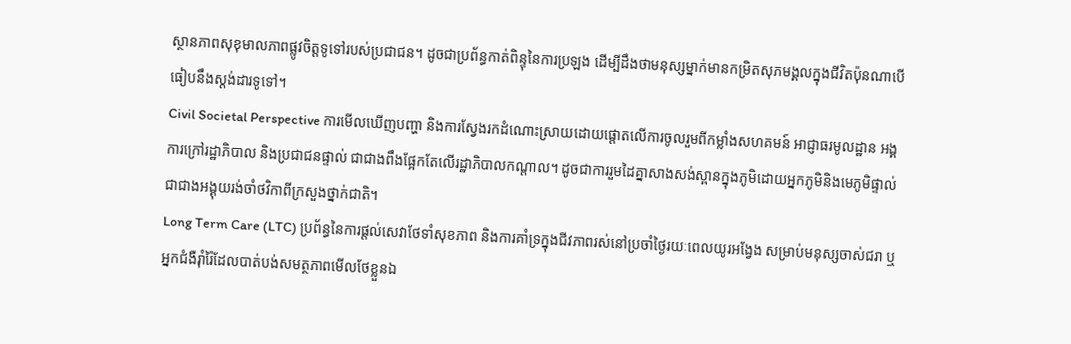ស្ថានភាពសុខុមាលភាពផ្លូវចិត្តទូទៅរបស់ប្រជាជន។ ដូចជាប្រព័ន្ធកាត់ពិន្ទុនៃការប្រឡង ដើម្បីដឹងថាមនុស្សម្នាក់មានកម្រិតសុភមង្គលក្នុងជីវិតប៉ុនណាបើធៀបនឹងស្តង់ដារទូទៅ។
Civil Societal Perspective ការមើលឃើញបញ្ហា និងការស្វែងរកដំណោះស្រាយដោយផ្តោតលើការចូលរួមពីកម្លាំងសហគមន៍ អាជ្ញាធរមូលដ្ឋាន អង្គការក្រៅរដ្ឋាភិបាល និងប្រជាជនផ្ទាល់ ជាជាងពឹងផ្អែកតែលើរដ្ឋាភិបាលកណ្តាល។ ដូចជាការរួមដៃគ្នាសាងសង់ស្ពានក្នុងភូមិដោយអ្នកភូមិនិងមេភូមិផ្ទាល់ ជាជាងអង្គុយរង់ចាំថវិកាពីក្រសួងថ្នាក់ជាតិ។
Long Term Care (LTC) ប្រព័ន្ធនៃការផ្តល់សេវាថែទាំសុខភាព និងការគាំទ្រក្នុងជីវភាពរស់នៅប្រចាំថ្ងៃរយៈពេលយូរអង្វែង សម្រាប់មនុស្សចាស់ជរា ឬអ្នកជំងឺរ៉ាំរ៉ៃដែលបាត់បង់សមត្ថភាពមើលថែខ្លួនឯ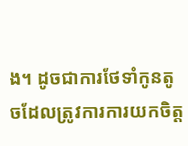ង។ ដូចជាការថែទាំកូនតូចដែលត្រូវការការយកចិត្ត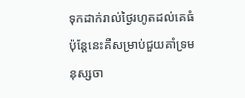ទុកដាក់រាល់ថ្ងៃរហូតដល់គេធំ ប៉ុន្តែនេះគឺសម្រាប់ជួយគាំទ្រមនុស្សចា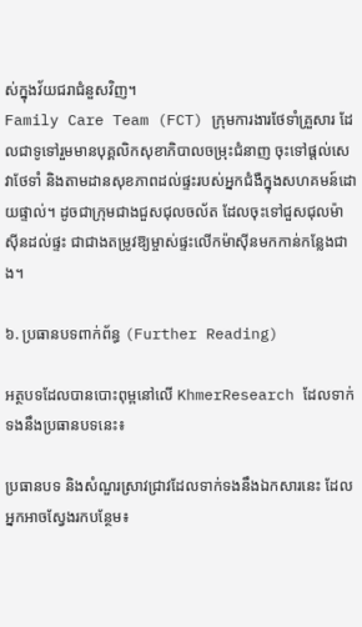ស់ក្នុងវ័យជរាជំនួសវិញ។
Family Care Team (FCT) ក្រុមការងារថែទាំគ្រួសារ ដែលជាទូទៅរួមមានបុគ្គលិកសុខាភិបាលចម្រុះជំនាញ ចុះទៅផ្តល់សេវាថែទាំ និងតាមដានសុខភាពដល់ផ្ទះរបស់អ្នកជំងឺក្នុងសហគមន៍ដោយផ្ទាល់។ ដូចជាក្រុមជាងជួសជុលចល័ត ដែលចុះទៅជួសជុលម៉ាស៊ីនដល់ផ្ទះ ជាជាងតម្រូវឱ្យម្ចាស់ផ្ទះលើកម៉ាស៊ីនមកកាន់កន្លែងជាង។

៦. ប្រធានបទពាក់ព័ន្ធ (Further Reading)

អត្ថបទដែលបានបោះពុម្ពនៅលើ KhmerResearch ដែលទាក់ទងនឹងប្រធានបទនេះ៖

ប្រធានបទ និងសំណួរស្រាវជ្រាវដែលទាក់ទងនឹងឯកសារនេះ ដែលអ្នកអាចស្វែងរកបន្ថែម៖